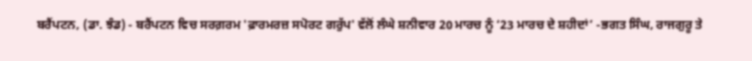ਬਰੈਂਪਟਨ, (ਡਾ. ਝੰਡ) - ਬਰੈਂਪਟਨ ਵਿਚ ਸਰਗ਼ਰਮ 'ਫ਼ਾਰਮਰਜ਼ ਸਪੋਰਟ ਗਰੁੱਪ' ਵੱਲੋਂ ਲੰਘੇ ਸ਼ਨੀਵਾਰ 20 ਮਾਰਚ ਨੂੰ ‘23 ਮਾਰਚ ਦੇ ਸ਼ਹੀਦਾਂ’ -ਭਗਤ ਸਿੰਘ, ਰਾਜਗੁਰੂ ਤੇ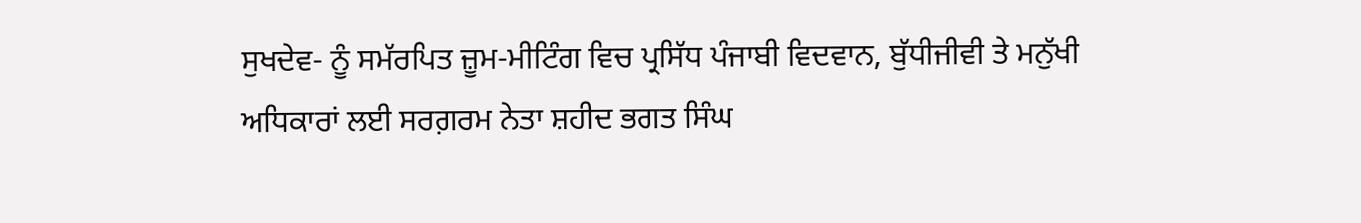ਸੁਖਦੇਵ- ਨੂੰ ਸਮੱਰਪਿਤ ਜ਼ੂਮ-ਮੀਟਿੰਗ ਵਿਚ ਪ੍ਰਸਿੱਧ ਪੰਜਾਬੀ ਵਿਦਵਾਨ, ਬੁੱਧੀਜੀਵੀ ਤੇ ਮਨੁੱਖੀ ਅਧਿਕਾਰਾਂ ਲਈ ਸਰਗ਼ਰਮ ਨੇਤਾ ਸ਼ਹੀਦ ਭਗਤ ਸਿੰਘ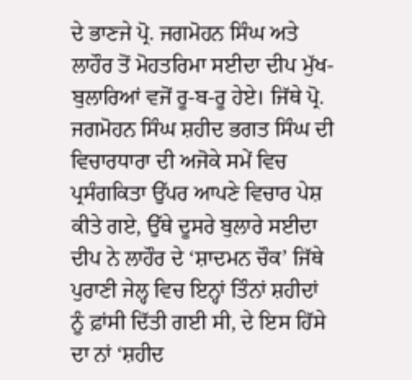ਦੇ ਭਾਣਜੇ ਪ੍ਰੋ. ਜਗਮੋਹਨ ਸਿੰਘ ਅਤੇ ਲਾਹੌਰ ਤੋਂ ਮੋਹਤਰਿਮਾ ਸਈਦਾ ਦੀਪ ਮੁੱਖ-ਬੁਲਾਰਿਆਂ ਵਜੋਂ ਰੂ-ਬ-ਰੂ ਹੇਏ। ਜਿੱਥੇ ਪ੍ਰੋ. ਜਗਮੋਹਨ ਸਿੰਘ ਸ਼ਹੀਦ ਭਗਤ ਸਿੰਘ ਦੀ ਵਿਚਾਰਧਾਰਾ ਦੀ ਅਜੋਕੇ ਸਮੇਂ ਵਿਚ ਪ੍ਰਸੰਗਕਿਤਾ ਉੱਪਰ ਆਪਣੇ ਵਿਚਾਰ ਪੇਸ਼ ਕੀਤੇ ਗਏ, ਉੱਥੇ ਦੂਸਰੇ ਬੁਲਾਰੇ ਸਈਦਾ ਦੀਪ ਨੇ ਲਾਹੌਰ ਦੇ ‘ਸ਼ਾਦਮਨ ਚੌਕ’ ਜਿੱਥੇ ਪੁਰਾਣੀ ਜੇਲ੍ਹ ਵਿਚ ਇਨ੍ਹਾਂ ਤਿੰਨਾਂ ਸ਼ਹੀਦਾਂ ਨੂੰ ਫ਼ਾਂਸੀ ਦਿੱਤੀ ਗਈ ਸੀ, ਦੇ ਇਸ ਹਿੱਸੇ ਦਾ ਨਾਂ ‘ਸ਼ਹੀਦ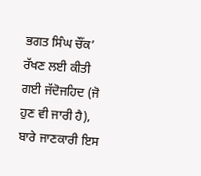ਭਗਤ ਸਿੰਘ ਚੌਂਕ’ ਰੱਖਣ ਲਈ ਕੀਤੀ ਗਈ ਜੱਦੋਜਹਿਦ (ਜੋ ਹੁਣ ਵੀ ਜਾਰੀ ਹੈ), ਬਾਰੇ ਜਾਣਕਾਰੀ ਇਸ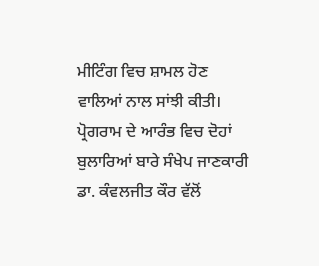ਮੀਟਿੰਗ ਵਿਚ ਸ਼ਾਮਲ ਹੋਣ ਵਾਲਿਆਂ ਨਾਲ ਸਾਂਝੀ ਕੀਤੀ।
ਪ੍ਰੋਗਰਾਮ ਦੇ ਆਰੰਭ ਵਿਚ ਦੋਹਾਂ ਬੁਲਾਰਿਆਂ ਬਾਰੇ ਸੰਖੇਪ ਜਾਣਕਾਰੀ ਡਾ. ਕੰਵਲਜੀਤ ਕੌਰ ਵੱਲੋਂ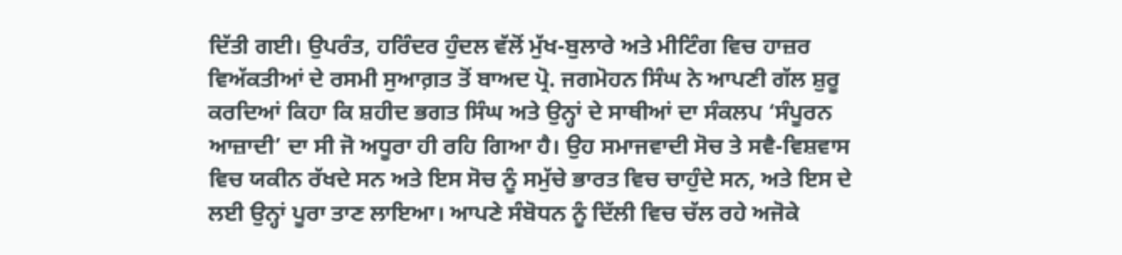ਦਿੱਤੀ ਗਈ। ਉਪਰੰਤ, ਹਰਿੰਦਰ ਹੁੰਦਲ ਵੱਲੋਂ ਮੁੱਖ-ਬੁਲਾਰੇ ਅਤੇ ਮੀਟਿੰਗ ਵਿਚ ਹਾਜ਼ਰ ਵਿਅੱਕਤੀਆਂ ਦੇ ਰਸਮੀ ਸੁਆਗ਼ਤ ਤੋਂ ਬਾਅਦ ਪ੍ਰੋ. ਜਗਮੋਹਨ ਸਿੰਘ ਨੇ ਆਪਣੀ ਗੱਲ ਸ਼ੁਰੂ ਕਰਦਿਆਂ ਕਿਹਾ ਕਿ ਸ਼ਹੀਦ ਭਗਤ ਸਿੰਘ ਅਤੇ ਉਨ੍ਹਾਂ ਦੇ ਸਾਥੀਆਂ ਦਾ ਸੰਕਲਪ ‘ਸੰਪੂਰਨ ਆਜ਼ਾਦੀ’ ਦਾ ਸੀ ਜੋ ਅਧੂਰਾ ਹੀ ਰਹਿ ਗਿਆ ਹੈ। ਉਹ ਸਮਾਜਵਾਦੀ ਸੋਚ ਤੇ ਸਵੈ-ਵਿਸ਼ਵਾਸ ਵਿਚ ਯਕੀਨ ਰੱਖਦੇ ਸਨ ਅਤੇ ਇਸ ਸੋਚ ਨੂੰ ਸਮੁੱਚੇ ਭਾਰਤ ਵਿਚ ਚਾਹੁੰਦੇ ਸਨ, ਅਤੇ ਇਸ ਦੇ ਲਈ ਉਨ੍ਹਾਂ ਪੂਰਾ ਤਾਣ ਲਾਇਆ। ਆਪਣੇ ਸੰਬੋਧਨ ਨੂੰ ਦਿੱਲੀ ਵਿਚ ਚੱਲ ਰਹੇ ਅਜੋਕੇ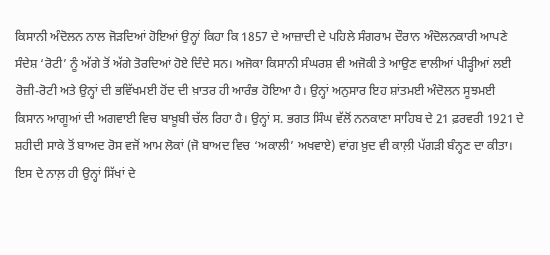ਕਿਸਾਨੀ ਅੰਦੋਲਨ ਨਾਲ ਜੋੜਦਿਆਂ ਹੋਇਆਂ ਉਨ੍ਹਾਂ ਕਿਹਾ ਕਿ 1857 ਦੇ ਆਜ਼ਾਦੀ ਦੇ ਪਹਿਲੇ ਸੰਗਰਾਮ ਦੌਰਾਨ ਅੰਦੋਲਨਕਾਰੀ ਆਪਣੇ ਸੰਦੇਸ਼ ‘ਰੋਟੀ’ ਨੂੰ ਅੱਗੇ ਤੋਂ ਅੱਗੇ ਤੋਰਦਿਆਂ ਹੋਏ ਦਿੰਦੇ ਸਨ। ਅਜੋਕਾ ਕਿਸਾਨੀ ਸੰਘਰਸ਼ ਵੀ ਅਜੋਕੀ ਤੇ ਆਉਣ ਵਾਲੀਆਂ ਪੀੜ੍ਹੀਆਂ ਲਈ ਰੋਜ਼ੀ-ਰੋਟੀ ਅਤੇ ਉਨ੍ਹਾਂ ਦੀ ਭਵਿੱਖਮਈ ਹੋਂਦ ਦੀ ਖ਼ਾਤਰ ਹੀ ਆਰੰਭ ਹੋਇਆ ਹੈ। ਉਨ੍ਹਾਂ ਅਨੁਸਾਰ ਇਹ ਸ਼ਾਂਤਮਈ ਅੰਦੋਲਨ ਸੂਝਮਈ ਕਿਸਾਨ ਆਗੂਆਂ ਦੀ ਅਗਵਾਈ ਵਿਚ ਬਾਖ਼ੂਬੀ ਚੱਲ ਰਿਹਾ ਹੈ। ਉਨ੍ਹਾਂ ਸ. ਭਗਤ ਸਿੰਘ ਵੱਲੋਂ ਨਨਕਾਣਾ ਸਾਹਿਬ ਦੇ 21 ਫ਼ਰਵਰੀ 1921 ਦੇ ਸ਼ਹੀਦੀ ਸਾਕੇ ਤੋਂ ਬਾਅਦ ਰੋਸ ਵਜੋਂ ਆਮ ਲੋਕਾਂ (ਜੋ ਬਾਅਦ ਵਿਚ ‘ਅਕਾਲੀ’ ਅਖਵਾਏ) ਵਾਂਗ ਖ਼ੁਦ ਵੀ ਕਾਲ਼ੀ ਪੱਗੜੀ ਬੰਨ੍ਹਣ ਦਾ ਕੀਤਾ। ਇਸ ਦੇ ਨਾਲ਼ ਹੀ ਉਨ੍ਹਾਂ ਸਿੱਖਾਂ ਦੇ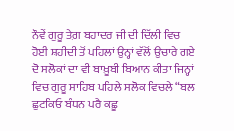ਨੌਵੇਂ ਗੁਰੂ ਤੇਗ਼ ਬਹਾਦਰ ਜੀ ਦੀ ਦਿੱਲੀ ਵਿਚ ਹੋਈ ਸ਼ਹੀਦੀ ਤੋਂ ਪਹਿਲਾਂ ਉਨ੍ਹਾਂ ਵੱਲੋਂ ਉਚਾਰੇ ਗਏ ਦੋ ਸਲੋਕਾਂ ਦਾ ਵੀ ਬਾਖ਼ੂਬੀ ਬਿਆਨ ਕੀਤਾ ਜਿਨ੍ਹਾਂ ਵਿਚ ਗੁਰੂ ਸਾਹਿਬ ਪਹਿਲੇ ਸਲੋਕ ਵਿਚਲੇ “ਬਲ ਛੁਟਕਿਓ ਬੰਧਨ ਪਰੈ ਕਛੂ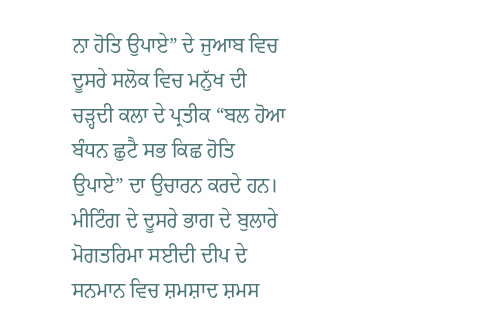ਨਾ ਹੋਤਿ ਉਪਾਏ” ਦੇ ਜੁਆਬ ਵਿਚ ਦੂਸਰੇ ਸਲੋਕ ਵਿਚ ਮਨੁੱਖ ਦੀ ਚੜ੍ਹਦੀ ਕਲਾ ਦੇ ਪ੍ਰਤੀਕ “ਬਲ ਹੋਆ ਬੰਧਨ ਛੁਟੈ ਸਭ ਕਿਛ ਹੋਤਿ ਉਪਾਏ” ਦਾ ਉਚਾਰਨ ਕਰਦੇ ਹਨ।
ਮੀਟਿੰਗ ਦੇ ਦੂਸਰੇ ਭਾਗ ਦੇ ਬੁਲਾਰੇ ਮੋਗਤਰਿਮਾ ਸਈਦੀ ਦੀਪ ਦੇ ਸਨਮਾਨ ਵਿਚ ਸ਼ਮਸ਼ਾਦ ਸ਼ਮਸ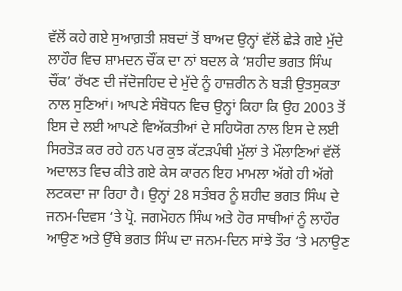ਵੱਲੋਂ ਕਹੇ ਗਏ ਸੁਆਗ਼ਤੀ ਸ਼ਬਦਾਂ ਤੋਂ ਬਾਅਦ ਉਨ੍ਹਾਂ ਵੱਲੋਂ ਛੇੜੇ ਗਏ ਮੁੱਦੇ ਲਾਹੌਰ ਵਿਚ ਸ਼ਾਮਦਨ ਚੌਂਕ ਦਾ ਨਾਂ ਬਦਲ ਕੇ ‘ਸ਼ਹੀਦ ਭਗਤ ਸਿੰਘ ਚੌਂਕ’ ਰੱਖਣ ਦੀ ਜੱਦੋਜਹਿਦ ਦੇ ਮੁੱਦੇ ਨੂੰ ਹਾਜ਼ਰੀਨ ਨੇ ਬੜੀ ਉਤਸੁਕਤਾ ਨਾਲ ਸੁਣਿਆਂ। ਆਪਣੇ ਸੰਬੋਧਨ ਵਿਚ ਉਨ੍ਹਾਂ ਕਿਹਾ ਕਿ ਉਹ 2003 ਤੋਂ ਇਸ ਦੇ ਲਈ ਆਪਣੇ ਵਿਅੱਕਤੀਆਂ ਦੇ ਸਹਿਯੋਗ ਨਾਲ ਇਸ ਦੇ ਲਈ ਸਿਰਤੋੜ ਕਰ ਰਹੇ ਹਨ ਪਰ ਕੁਝ ਕੱਟੜਪੰਥੀ ਮੁੱਲਾਂ ਤੇ ਮੌਲਾਣਿਆਂ ਵੱਲੋਂ ਅਦਾਲਤ ਵਿਚ ਕੀਤੇ ਗਏ ਕੇਸ ਕਾਰਨ ਇਹ ਮਾਮਲਾ ਅੱਗੇ ਹੀ ਅੱਗੇ ਲਟਕਦਾ ਜਾ ਰਿਹਾ ਹੈ। ਉਨ੍ਹਾਂ 28 ਸਤੰਬਰ ਨੂੰ ਸ਼ਹੀਦ ਭਗਤ ਸਿੰਘ ਦੇ ਜਨਮ-ਦਿਵਸ ‘ਤੇ ਪ੍ਰੋ. ਜਗਮੋਹਨ ਸਿੰਘ ਅਤੇ ਹੋਰ ਸਾਥੀਆਂ ਨੂੰ ਲਾਹੌਰ ਆਉਣ ਅਤੇ ਉੱਥੇ ਭਗਤ ਸਿੰਘ ਦਾ ਜਨਮ-ਦਿਨ ਸਾਂਝੇ ਤੌਰ ‘ਤੇ ਮਨਾਉਣ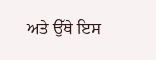ਅਤੇ ਉੱਥੇ ਇਸ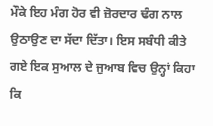ਮੌਕੇ ਇਹ ਮੰਗ ਹੋਰ ਵੀ ਜ਼ੋਰਦਾਰ ਢੰਗ ਨਾਲ ਉਠਾਉਣ ਦਾ ਸੱਦਾ ਦਿੱਤਾ। ਇਸ ਸਬੰਧੀ ਕੀਤੇ ਗਏ ਇਕ ਸੁਆਲ ਦੇ ਜੁਆਬ ਵਿਚ ਉਨ੍ਹਾਂ ਕਿਹਾ ਕਿ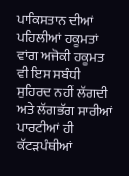ਪਾਕਿਸਤਾਨ ਦੀਆਂ ਪਹਿਲੀਆਂ ਹਕੂਮਤਾਂ ਵਾਂਗ ਅਜੋਕੀ ਹਕੂਮਤ ਵੀ ਇਸ ਸਬੰਧੀ ਸੁਹਿਰਦ ਨਹੀਂ ਲੱਗਦੀ ਅਤੇ ਲੱਗਭੱਗ ਸਾਰੀਆਂ ਪਾਰਟੀਆਂ ਹੀ ਕੱਟੜਪੰਥੀਆਂ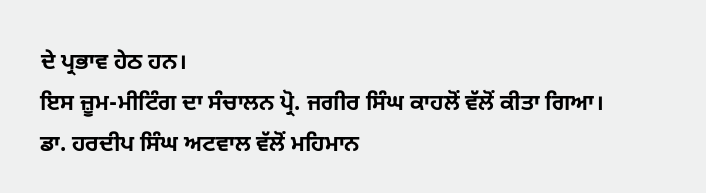ਦੇ ਪ੍ਰਭਾਵ ਹੇਠ ਹਨ।
ਇਸ ਜ਼ੂਮ-ਮੀਟਿੰਗ ਦਾ ਸੰਚਾਲਨ ਪ੍ਰੋ. ਜਗੀਰ ਸਿੰਘ ਕਾਹਲੋਂ ਵੱਲੋਂ ਕੀਤਾ ਗਿਆ। ਡਾ. ਹਰਦੀਪ ਸਿੰਘ ਅਟਵਾਲ ਵੱਲੋਂ ਮਹਿਮਾਨ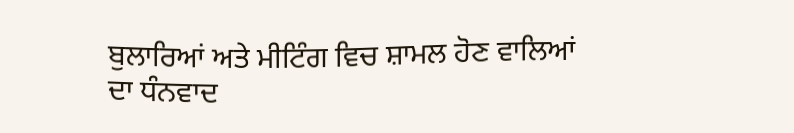ਬੁਲਾਰਿਆਂ ਅਤੇ ਮੀਟਿੰਗ ਵਿਚ ਸ਼ਾਮਲ ਹੋਣ ਵਾਲਿਆਂ ਦਾ ਧੰਨਵਾਦ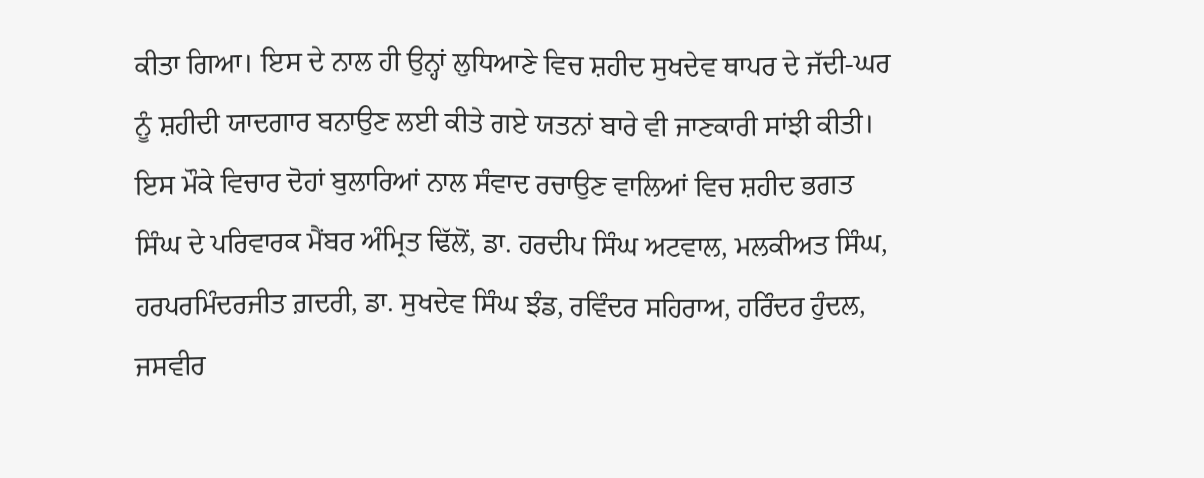ਕੀਤਾ ਗਿਆ। ਇਸ ਦੇ ਨਾਲ ਹੀ ਉਨ੍ਹਾਂ ਲੁਧਿਆਣੇ ਵਿਚ ਸ਼ਹੀਦ ਸੁਖਦੇਵ ਥਾਪਰ ਦੇ ਜੱਦੀ-ਘਰ ਨੂੰ ਸ਼ਹੀਦੀ ਯਾਦਗਾਰ ਬਨਾਉਣ ਲਈ ਕੀਤੇ ਗਏ ਯਤਨਾਂ ਬਾਰੇ ਵੀ ਜਾਣਕਾਰੀ ਸਾਂਝੀ ਕੀਤੀ। ਇਸ ਮੌਕੇ ਵਿਚਾਰ ਦੋਹਾਂ ਬੁਲਾਰਿਆਂ ਨਾਲ ਸੰਵਾਦ ਰਚਾਉਣ ਵਾਲਿਆਂ ਵਿਚ ਸ਼ਹੀਦ ਭਗਤ ਸਿੰਘ ਦੇ ਪਰਿਵਾਰਕ ਮੈਂਬਰ ਅੰਮ੍ਰਿਤ ਢਿੱਲੋਂ, ਡਾ. ਹਰਦੀਪ ਸਿੰਘ ਅਟਵਾਲ, ਮਲਕੀਅਤ ਸਿੰਘ, ਹਰਪਰਮਿੰਦਰਜੀਤ ਗ਼ਦਰੀ, ਡਾ. ਸੁਖਦੇਵ ਸਿੰਘ ਝੰਡ, ਰਵਿੰਦਰ ਸਹਿਰਾਅ, ਹਰਿੰਦਰ ਹੁੰਦਲ, ਜਸਵੀਰ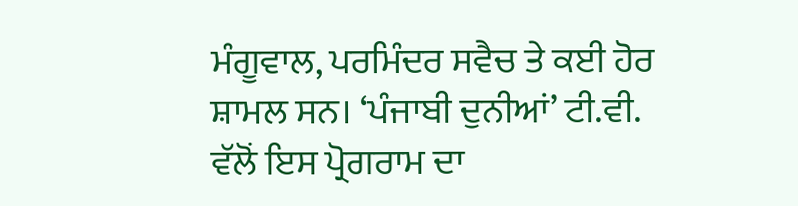ਮੰਗੂਵਾਲ, ਪਰਮਿੰਦਰ ਸਵੈਚ ਤੇ ਕਈ ਹੋਰ ਸ਼ਾਮਲ ਸਨ। ‘ਪੰਜਾਬੀ ਦੁਨੀਆਂ’ ਟੀ.ਵੀ. ਵੱਲੋਂ ਇਸ ਪ੍ਰੋਗਰਾਮ ਦਾ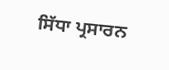ਸਿੱਧਾ ਪ੍ਰਸਾਰਨ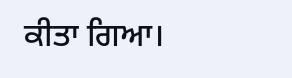ਕੀਤਾ ਗਿਆ।